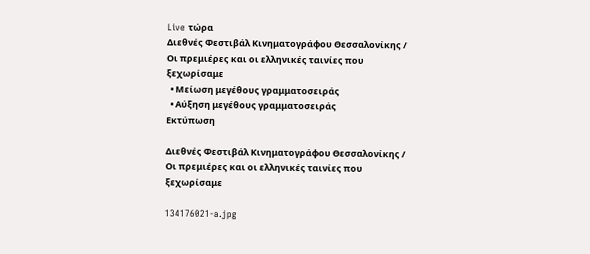Live τώρα
Διεθνές Φεστιβάλ Κινηματογράφου Θεσσαλονίκης / Οι πρεμιέρες και οι ελληνικές ταινίες που ξεχωρίσαμε
  • Μείωση μεγέθους γραμματοσειράς
  • Αύξηση μεγέθους γραμματοσειράς
Εκτύπωση

Διεθνές Φεστιβάλ Κινηματογράφου Θεσσαλονίκης / Οι πρεμιέρες και οι ελληνικές ταινίες που ξεχωρίσαμε

134176021-a.jpg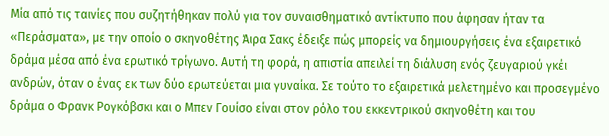Μία από τις ταινίες που συζητήθηκαν πολύ για τον συναισθηματικό αντίκτυπο που άφησαν ήταν τα «Περάσματα», με την οποίο ο σκηνοθέτης Άιρα Σακς έδειξε πώς μπορείς να δημιουργήσεις ένα εξαιρετικό δράμα μέσα από ένα ερωτικό τρίγωνο. Αυτή τη φορά, η απιστία απειλεί τη διάλυση ενός ζευγαριού γκέι ανδρών, όταν ο ένας εκ των δύο ερωτεύεται μια γυναίκα. Σε τούτο το εξαιρετικά μελετημένο και προσεγμένο δράμα ο Φρανκ Ρογκόβσκι και ο Μπεν Γουίσο είναι στον ρόλο του εκκεντρικού σκηνοθέτη και του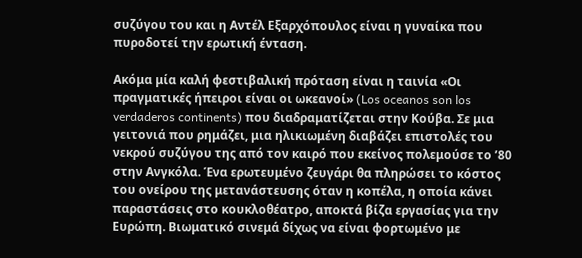συζύγου του και η Αντέλ Εξαρχόπουλος είναι η γυναίκα που πυροδοτεί την ερωτική ένταση.

Ακόμα μία καλή φεστιβαλική πρόταση είναι η ταινία «Οι πραγματικές ήπειροι είναι οι ωκεανοί» (Los oceanos son los verdaderos continents) που διαδραματίζεται στην Κούβα. Σε μια γειτονιά που ρημάζει, μια ηλικιωμένη διαβάζει επιστολές του νεκρού συζύγου της από τον καιρό που εκείνος πολεμούσε το ’80 στην Ανγκόλα. Ένα ερωτευμένο ζευγάρι θα πληρώσει το κόστος του ονείρου της μετανάστευσης όταν η κοπέλα, η οποία κάνει παραστάσεις στο κουκλοθέατρο, αποκτά βίζα εργασίας για την Ευρώπη. Βιωματικό σινεμά δίχως να είναι φορτωμένο με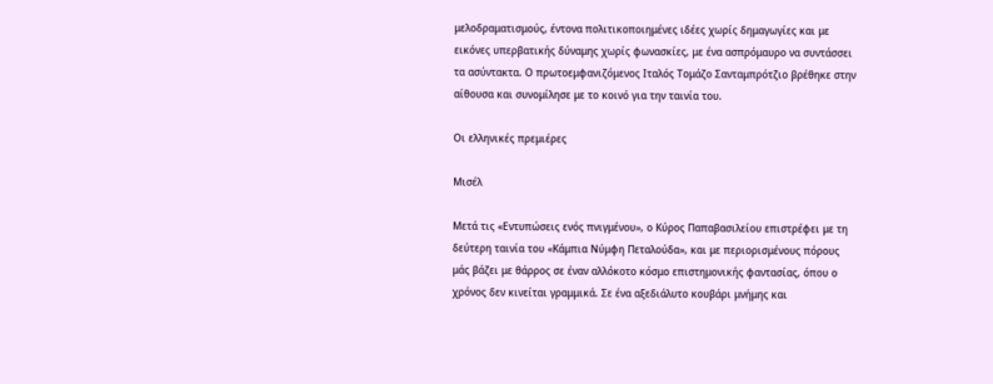μελοδραματισμούς, έντονα πολιτικοποιημένες ιδέες χωρίς δημαγωγίες και με εικόνες υπερβατικής δύναμης χωρίς φωνασκίες, με ένα ασπρόμαυρο να συντάσσει τα ασύντακτα. Ο πρωτοεμφανιζόμενος Ιταλός Τομάζο Σανταμπρότζιο βρέθηκε στην αίθουσα και συνομίλησε με το κοινό για την ταινία του.

Οι ελληνικές πρεμιέρες

Μισέλ

Μετά τις «Εντυπώσεις ενός πνιγμένου», ο Κύρος Παπαβασιλείου επιστρέφει με τη δεύτερη ταινία του «Κάμπια Νύμφη Πεταλούδα», και με περιορισμένους πόρους μάς βάζει με θάρρος σε έναν αλλόκοτο κόσμο επιστημονικής φαντασίας, όπου ο χρόνος δεν κινείται γραμμικά. Σε ένα αξεδιάλυτο κουβάρι μνήμης και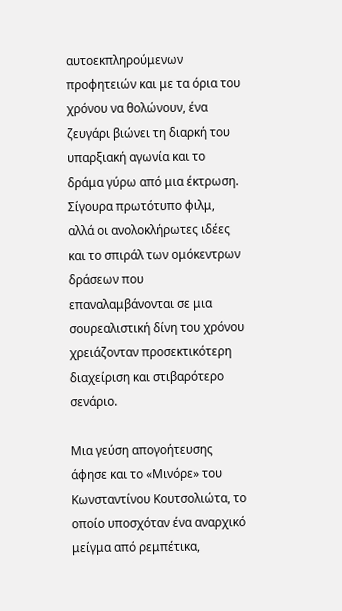αυτοεκπληρούμενων προφητειών και με τα όρια του χρόνου να θολώνουν, ένα ζευγάρι βιώνει τη διαρκή του υπαρξιακή αγωνία και το δράμα γύρω από μια έκτρωση. Σίγουρα πρωτότυπο φιλμ, αλλά οι ανολοκλήρωτες ιδέες και το σπιράλ των ομόκεντρων δράσεων που επαναλαμβάνονται σε μια σουρεαλιστική δίνη του χρόνου χρειάζονταν προσεκτικότερη διαχείριση και στιβαρότερο σενάριο.

Μια γεύση απογοήτευσης άφησε και το «Μινόρε» του Κωνσταντίνου Κουτσολιώτα, το οποίο υποσχόταν ένα αναρχικό μείγμα από ρεμπέτικα,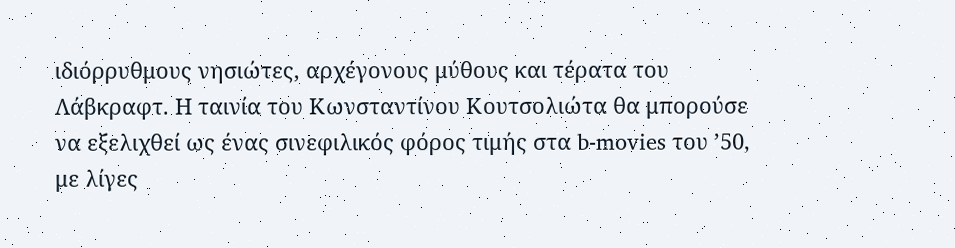ιδιόρρυθμους νησιώτες, αρχέγονους μύθους και τέρατα του Λάβκραφτ. Η ταινία του Κωνσταντίνου Κουτσολιώτα θα μπορούσε να εξελιχθεί ως ένας σινεφιλικός φόρος τιμής στα b-movies του ’50, με λίγες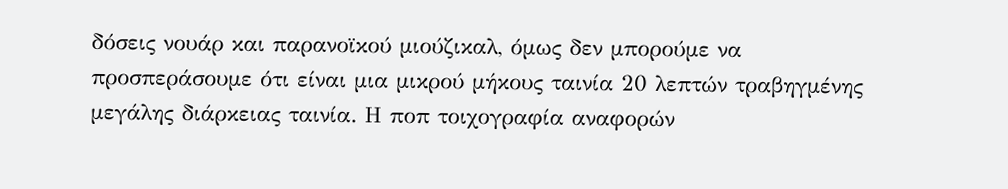δόσεις νουάρ και παρανοϊκού μιούζικαλ, όμως δεν μπορούμε να προσπεράσουμε ότι είναι μια μικρού μήκους ταινία 20 λεπτών τραβηγμένης μεγάλης διάρκειας ταινία. Η ποπ τοιχογραφία αναφορών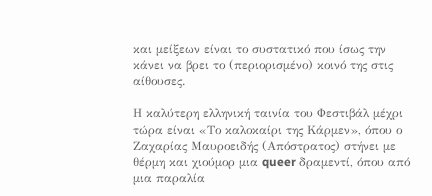και μείξεων είναι το συστατικό που ίσως την κάνει να βρει το (περιορισμένο) κοινό της στις αίθουσες.

Η καλύτερη ελληνική ταινία του Φεστιβάλ μέχρι τώρα είναι «Το καλοκαίρι της Κάρμεν», όπου ο Ζαχαρίας Μαυροειδής (Απόστρατος) στήνει με θέρμη και χιούμορ μια queer δραμεντί, όπου από μια παραλία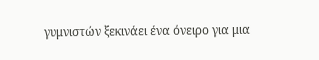γυμνιστών ξεκινάει ένα όνειρο για μια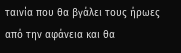ταινία που θα βγάλει τους ήρωες από την αφάνεια και θα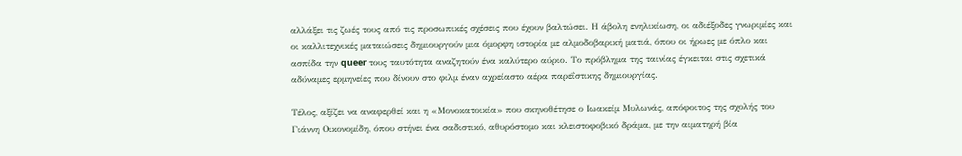αλλάξει τις ζωές τους από τις προσωπικές σχέσεις που έχουν βαλτώσει. Η άβολη ενηλικίωση, οι αδιέξοδες γνωριμίες και οι καλλιτεχνικές ματαιώσεις δημιουργούν μια όμορφη ιστορία με αλμοδοβαρική ματιά, όπου οι ήρωες με όπλο και ασπίδα την queer τους ταυτότητα αναζητούν ένα καλύτερο αύριο. Το πρόβλημα της ταινίας έγκειται στις σχετικά αδύναμες ερμηνείες που δίνουν στο φιλμ έναν αχρείαστο αέρα παρεΐστικης δημιουργίας.

Τέλος, αξίζει να αναφερθεί και η «Μονοκατοικία» που σκηνοθέτησε ο Ιωακείμ Μυλωνάς, απόφοιτος της σχολής του Γιάννη Οικονομίδη, όπου στήνει ένα σαδιστικό, αθυρόστομο και κλειστοφοβικό δράμα, με την αιματηρή βία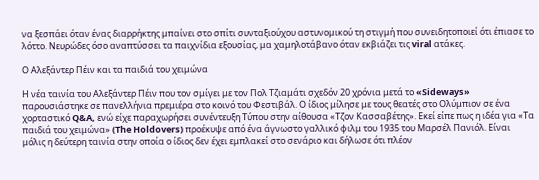να ξεσπάει όταν ένας διαρρήκτης μπαίνει στο σπίτι συνταξιούχου αστυνομικού τη στιγμή που συνειδητοποιεί ότι έπιασε το λόττο. Νευρώδες όσο αναπτύσσει τα παιχνίδια εξουσίας, μα χαμηλοτάβανο όταν εκβιάζει τις viral ατάκες.

Ο Αλεξάντερ Πέιν και τα παιδιά του χειμώνα

Η νέα ταινία του Αλεξάντερ Πέιν που τον σμίγει με τον Πολ Τζιαμάτι σχεδόν 20 χρόνια μετά το «Sideways» παρουσιάστηκε σε πανελλήνια πρεμιέρα στο κοινό του Φεστιβάλ. Ο ίδιος μίλησε με τους θεατές στο Ολύμπιον σε ένα χορταστικό Q&A, ενώ είχε παραχωρήσει συνέντευξη Τύπου στην αίθουσα «Τζον Κασσαβέτης». Εκεί είπε πως η ιδέα για «Τα παιδιά του χειμώνα» (The Holdovers) προέκυψε από ένα άγνωστο γαλλικό φιλμ του 1935 του Μαρσέλ Πανιόλ. Είναι μόλις η δεύτερη ταινία στην οποία ο ίδιος δεν έχει εμπλακεί στο σενάριο και δήλωσε ότι πλέον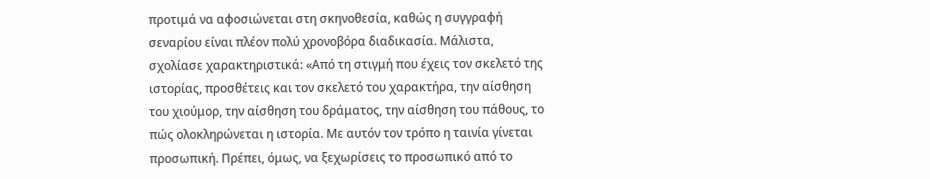προτιμά να αφοσιώνεται στη σκηνοθεσία, καθώς η συγγραφή σεναρίου είναι πλέον πολύ χρονοβόρα διαδικασία. Μάλιστα, σχολίασε χαρακτηριστικά: «Από τη στιγμή που έχεις τον σκελετό της ιστορίας, προσθέτεις και τον σκελετό του χαρακτήρα, την αίσθηση του χιούμορ, την αίσθηση του δράματος, την αίσθηση του πάθους, το πώς ολοκληρώνεται η ιστορία. Με αυτόν τον τρόπο η ταινία γίνεται προσωπική. Πρέπει, όμως, να ξεχωρίσεις το προσωπικό από το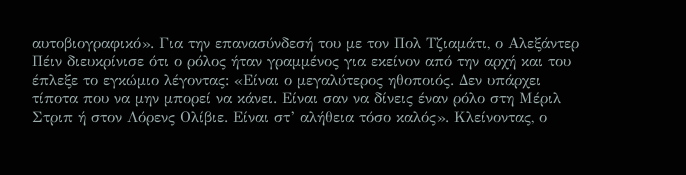αυτοβιογραφικό». Για την επανασύνδεσή του με τον Πολ Τζιαμάτι, ο Αλεξάντερ Πέιν διευκρίνισε ότι ο ρόλος ήταν γραμμένος για εκείνον από την αρχή και του έπλεξε το εγκώμιο λέγοντας: «Είναι ο μεγαλύτερος ηθοποιός. Δεν υπάρχει τίποτα που να μην μπορεί να κάνει. Είναι σαν να δίνεις έναν ρόλο στη Μέριλ Στριπ ή στον Λόρενς Ολίβιε. Είναι στ’ αλήθεια τόσο καλός». Κλείνοντας, ο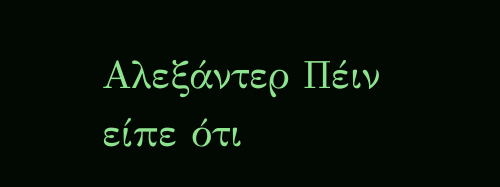Αλεξάντερ Πέιν είπε ότι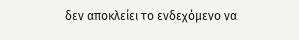δεν αποκλείει το ενδεχόμενο να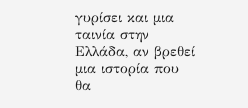γυρίσει και μια ταινία στην Ελλάδα, αν βρεθεί μια ιστορία που θα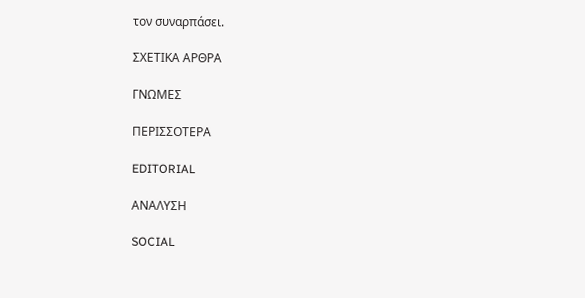τον συναρπάσει.

ΣΧΕΤΙΚΑ ΑΡΘΡΑ

ΓΝΩΜΕΣ

ΠΕΡΙΣΣΟΤΕΡΑ

EDITORIAL

ΑΝΑΛΥΣΗ

SOCIAL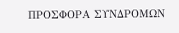ΠΡΟΣΦΟΡΑ ΣΥΝΔΡΟΜΩΝ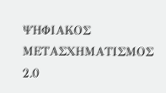ΨΗΦΙΑΚΟΣ ΜΕΤΑΣΧΗΜΑΤΙΣΜΟΣ 2.0